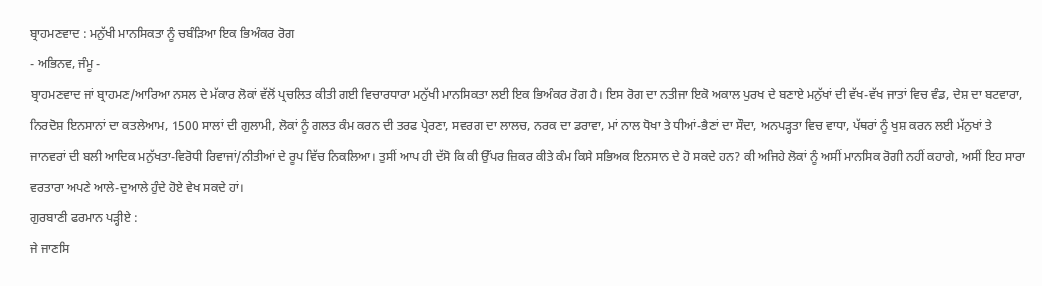ਬ੍ਰਾਹਮਣਵਾਦ : ਮਨੁੱਖੀ ਮਾਨਸਿਕਤਾ ਨੂੰ ਚਬੰੜਿਆ ਇਕ ਭਿਅੰਕਰ ਰੋਗ
- ਅਭਿਨਵ, ਜੰਮੂ -
ਬ੍ਰਾਹਮਣਵਾਦ ਜਾਂ ਬ੍ਰਾਹਮਣ/ਆਰਿਆ ਨਸਲ ਦੇ ਮੱਕਾਰ ਲੋਕਾਂ ਵੱਲੋਂ ਪ੍ਰਚਲਿਤ ਕੀਤੀ ਗਈ ਵਿਚਾਰਧਾਰਾ ਮਨੁੱਖੀ ਮਾਨਸਿਕਤਾ ਲਈ ਇਕ ਭਿਅੰਕਰ ਰੋਗ ਹੈ। ਇਸ ਰੋਗ ਦਾ ਨਤੀਜਾ ਇਕੋ ਅਕਾਲ ਪੁਰਖ ਦੇ ਬਣਾਏ ਮਨੁੱਖਾਂ ਦੀ ਵੱਖ-ਵੱਖ ਜਾਤਾਂ ਵਿਚ ਵੰਡ, ਦੇਸ਼ ਦਾ ਬਟਵਾਰਾ, ਨਿਰਦੋਸ਼ ਇਨਸਾਨਾਂ ਦਾ ਕਤਲੇਆਮ, 1500 ਸਾਲਾਂ ਦੀ ਗੁਲਾਮੀ, ਲੋਕਾਂ ਨੂੰ ਗਲਤ ਕੰਮ ਕਰਨ ਦੀ ਤਰਫ ਪ੍ਰੇਰਣਾ, ਸਵਰਗ ਦਾ ਲਾਲਚ, ਨਰਕ ਦਾ ਡਰਾਵਾ, ਮਾਂ ਨਾਲ ਧੋਖਾ ਤੇ ਧੀਆਂ-ਭੈਣਾਂ ਦਾ ਸੌਦਾ, ਅਨਪੜ੍ਹਤਾ ਵਿਚ ਵਾਧਾ, ਪੱਥਰਾਂ ਨੂੰ ਖੁਸ਼ ਕਰਨ ਲਈ ਮੱਨੁਖਾਂ ਤੇ ਜਾਨਵਰਾਂ ਦੀ ਬਲੀ ਆਦਿਕ ਮਨੁੱਖਤਾ-ਵਿਰੋਧੀ ਰਿਵਾਜਾਂ/ਨੀਤੀਆਂ ਦੇ ਰੂਪ ਵਿੱਚ ਨਿਕਲਿਆ। ਤੁਸੀਂ ਆਪ ਹੀ ਦੱਸੋ ਕਿ ਕੀ ਉੱਪਰ ਜ਼ਿਕਰ ਕੀਤੇ ਕੰਮ ਕਿਸੇ ਸਭਿਅਕ ਇਨਸਾਨ ਦੇ ਹੋ ਸਕਦੇ ਹਨ? ਕੀ ਅਜਿਹੇ ਲੋਕਾਂ ਨੂੰ ਅਸੀਂ ਮਾਨਸਿਕ ਰੋਗੀ ਨਹੀਂ ਕਹਾਗੇ, ਅਸੀਂ ਇਹ ਸਾਰਾ ਵਰਤਾਰਾ ਅਪਣੇ ਆਲੇ-ਦੁਆਲੇ ਹੁੰਦੇ ਹੋਏ ਵੇਖ ਸਕਦੇ ਹਾਂ।
ਗੁਰਬਾਣੀ ਫਰਮਾਨ ਪੜ੍ਹੀਏ :
ਜੇ ਜਾਣਸਿ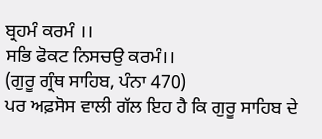ਬ੍ਰਹਮੰ ਕਰਮੰ ।।
ਸਭਿ ਫੋਕਟ ਨਿਸਚਉ ਕਰਮੰ।।
(ਗੁਰੂ ਗ੍ਰੰਥ ਸਾਹਿਬ, ਪੰਨਾ 470)
ਪਰ ਅਫ਼ਸੋਸ ਵਾਲੀ ਗੱਲ ਇਹ ਹੈ ਕਿ ਗੁਰੂ ਸਾਹਿਬ ਦੇ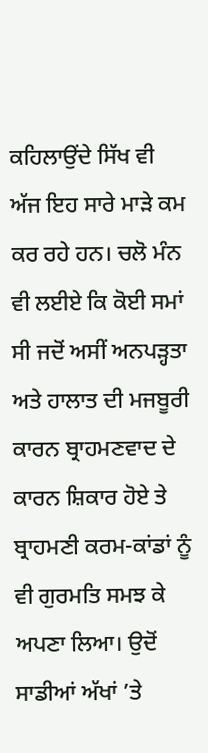ਕਹਿਲਾਉਂਦੇ ਸਿੱਖ ਵੀ ਅੱਜ ਇਹ ਸਾਰੇ ਮਾੜੇ ਕਮ ਕਰ ਰਹੇ ਹਨ। ਚਲੋ ਮੰਨ ਵੀ ਲਈਏ ਕਿ ਕੋਈ ਸਮਾਂ ਸੀ ਜਦੋਂ ਅਸੀਂ ਅਨਪੜ੍ਹਤਾ ਅਤੇ ਹਾਲਾਤ ਦੀ ਮਜਬੂਰੀ ਕਾਰਨ ਬ੍ਰਾਹਮਣਵਾਦ ਦੇ ਕਾਰਨ ਸ਼ਿਕਾਰ ਹੋਏ ਤੇ ਬ੍ਰਾਹਮਣੀ ਕਰਮ-ਕਾਂਡਾਂ ਨੂੰ ਵੀ ਗੁਰਮਤਿ ਸਮਝ ਕੇ ਅਪਣਾ ਲਿਆ। ਉਦੋਂ ਸਾਡੀਆਂ ਅੱਖਾਂ ’ਤੇ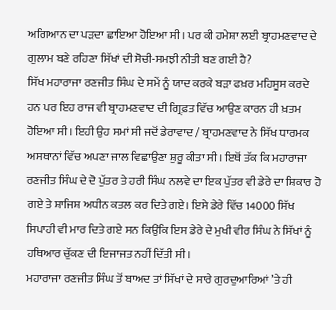ਅਗਿਆਨ ਦਾ ਪੜਦਾ ਛਾਇਆ ਹੋਇਆ ਸੀ। ਪਰ ਕੀ ਹਮੇਸ਼ਾ ਲਈ ਬ੍ਰਾਹਮਣਵਾਦ ਦੇ ਗੁਲਾਮ ਬਣੇ ਰਹਿਣਾ ਸਿੱਖਾਂ ਦੀ ਸੋਚੀ-ਸਮਝੀ ਨੀਤੀ ਬਣ ਗਈ ਹੈ?
ਸਿੱਖ ਮਹਾਰਾਜਾ ਰਣਜੀਤ ਸਿੰਘ ਦੇ ਸਮੇਂ ਨੂੰ ਯਾਦ ਕਰਕੇ ਬੜਾ ਫਖ਼ਰ ਮਹਿਸੂਸ ਕਰਦੇ ਹਨ ਪਰ ਇਹ ਰਾਜ ਵੀ ਬ੍ਰਾਹਮਣਵਾਦ ਦੀ ਗ੍ਰਿਫ਼ਤ ਵਿੱਚ ਆਉਣ ਕਾਰਨ ਹੀ ਖ਼ਤਮ ਹੋਇਆ ਸੀ। ਇਹੀ ਉਹ ਸਮਾਂ ਸੀ ਜਦੋਂ ਡੇਰਾਵਾਦ / ਬ੍ਰਾਹਮਣਵਾਦ ਨੇ ਸਿੱਖ ਧਾਰਮਕ ਅਸਥਾਨਾਂ ਵਿੱਚ ਅਪਣਾ ਜਾਲ ਵਿਛਾਉਣਾ ਸ਼ੁਰੂ ਕੀਤਾ ਸੀ। ਇਥੋਂ ਤੱਕ ਕਿ ਮਹਾਰਾਜਾ ਰਣਜੀਤ ਸਿੰਘ ਦੇ ਦੋ ਪੁੱਤਰ ਤੇ ਹਰੀ ਸਿੰਘ ਨਲਵੇ ਦਾ ਇਕ ਪੁੱਤਰ ਵੀ ਡੇਰੇ ਦਾ ਸ਼ਿਕਾਰ ਹੋ ਗਏ ਤੇ ਸ਼ਾਜਿਸ਼ ਅਧੀਨ ਕਤਲ ਕਰ ਦਿਤੇ ਗਏ। ਇਸੇ ਡੇਰੇ ਵਿੱਚ 14000 ਸਿੱਖ ਸਿਪਾਹੀ ਵੀ ਮਾਰ ਦਿਤੇ ਗਏ ਸਨ ਕਿਉਂਕਿ ਇਸ ਡੇਰੇ ਦੇ ਮੁਖੀ ਵੀਰ ਸਿੰਘ ਨੇ ਸਿੱਖਾਂ ਨੂੰ ਹਥਿਆਰ ਚੁੱਕਣ ਦੀ ਇਜਾਜਤ ਨਹੀਂ ਦਿੱਤੀ ਸੀ।
ਮਹਾਰਾਜਾ ਰਣਜੀਤ ਸਿੰਘ ਤੋਂ ਬਾਅਦ ਤਾਂ ਸਿੱਖਾਂ ਦੇ ਸਾਰੇ ਗੁਰਦੁਆਰਿਆਂ ’ਤੇ ਹੀ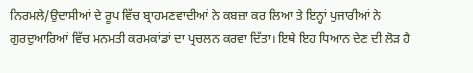ਨਿਰਮਲੇ/ਉਦਾਸੀਆਂ ਦੇ ਰੂਪ ਵਿੱਚ ਬ੍ਰਾਹਮਣਵਾਦੀਆਂ ਨੇ ਕਬਜ਼ਾ ਕਰ ਲਿਆ ਤੇ ਇਨ੍ਹਾਂ ਪੁਜਾਰੀਆਂ ਨੇ ਗੁਰਦੁਆਰਿਆਂ ਵਿੱਚ ਮਨਮਤੀ ਕਰਮਕਾਂਡਾਂ ਦਾ ਪ੍ਰਚਲਨ ਕਰਵਾ ਦਿੱਤਾ। ਇਥੇ ਇਹ ਧਿਆਨ ਦੇਣ ਦੀ ਲੋੜ ਹੈ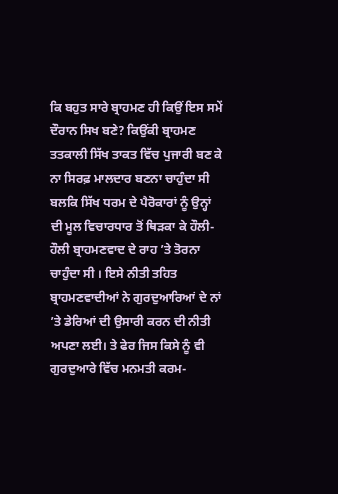ਕਿ ਬਹੁਤ ਸਾਰੇ ਬ੍ਰਾਹਮਣ ਹੀ ਕਿਉਂ ਇਸ ਸਮੇਂ ਦੌਰਾਨ ਸਿਖ ਬਣੇ? ਕਿਉਂਕੀ ਬ੍ਰਾਹਮਣ ਤਤਕਾਲੀ ਸਿੱਖ ਤਾਕਤ ਵਿੱਚ ਪੁਜਾਰੀ ਬਣ ਕੇ ਨਾ ਸਿਰਫ਼ ਮਾਲਦਾਰ ਬਣਨਾ ਚਾਹੁੰਦਾ ਸੀ ਬਲਕਿ ਸਿੱਖ ਧਰਮ ਦੇ ਪੈਰੋਕਾਰਾਂ ਨੂੰ ਉਨ੍ਹਾਂ ਦੀ ਮੂਲ ਵਿਚਾਰਧਾਰ ਤੋਂ ਥਿੜਕਾ ਕੇ ਹੌਲੀ-ਹੌਲੀ ਬ੍ਰਾਹਮਣਵਾਦ ਦੇ ਰਾਹ ’ਤੇ ਤੋਰਨਾ ਚਾਹੁੰਦਾ ਸੀ । ਇਸੇ ਨੀਤੀ ਤਹਿਤ ਬ੍ਰਾਹਮਣਵਾਦੀਆਂ ਨੇ ਗੁਰਦੁਆਰਿਆਂ ਦੇ ਨਾਂ ’ਤੇ ਡੇਰਿਆਂ ਦੀ ਉਸਾਰੀ ਕਰਨ ਦੀ ਨੀਤੀ ਅਪਣਾ ਲਈ। ਤੇ ਫੇਰ ਜਿਸ ਕਿਸੇ ਨੂੰ ਵੀ ਗੁਰਦੁਆਰੇ ਵਿੱਚ ਮਨਮਤੀ ਕਰਮ-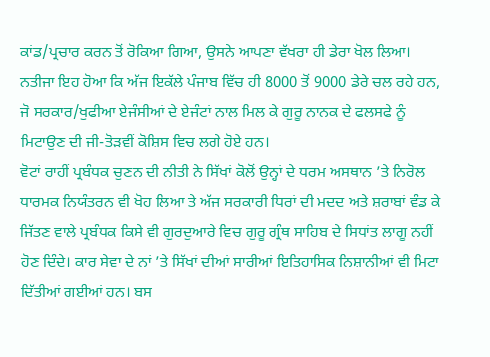ਕਾਂਡ/ਪ੍ਰਚਾਰ ਕਰਨ ਤੋਂ ਰੋਕਿਆ ਗਿਆ, ਉਸਨੇ ਆਪਣਾ ਵੱਖਰਾ ਹੀ ਡੇਰਾ ਖੋਲ ਲਿਆ। ਨਤੀਜਾ ਇਹ ਹੋਆ ਕਿ ਅੱਜ ਇਕੱਲੇ ਪੰਜਾਬ ਵਿੱਚ ਹੀ 8000 ਤੋਂ 9000 ਡੇਰੇ ਚਲ ਰਹੇ ਹਨ, ਜੋ ਸਰਕਾਰ/ਖੁਫੀਆ ਏਜੰਸੀਆਂ ਦੇ ਏਜੰਟਾਂ ਨਾਲ ਮਿਲ ਕੇ ਗੁਰੂ ਨਾਨਕ ਦੇ ਫਲਸਫੇ ਨੂੰ ਮਿਟਾਉਣ ਦੀ ਜੀ-ਤੋੜਵੀਂ ਕੋਸ਼ਿਸ ਵਿਚ ਲਗੇ ਹੋਏ ਹਨ।
ਵੋਟਾਂ ਰਾਹੀਂ ਪ੍ਰਬੰਧਕ ਚੁਣਨ ਦੀ ਨੀਤੀ ਨੇ ਸਿੱਖਾਂ ਕੋਲੋਂ ਉਨ੍ਹਾਂ ਦੇ ਧਰਮ ਅਸਥਾਨ ’ਤੇ ਨਿਰੋਲ ਧਾਰਮਕ ਨਿਯੰਤਰਨ ਵੀ ਖੋਹ ਲਿਆ ਤੇ ਅੱਜ ਸਰਕਾਰੀ ਧਿਰਾਂ ਦੀ ਮਦਦ ਅਤੇ ਸ਼ਰਾਬਾਂ ਵੰਡ ਕੇ ਜਿੱਤਣ ਵਾਲੇ ਪ੍ਰਬੰਧਕ ਕਿਸੇ ਵੀ ਗੁਰਦੁਆਰੇ ਵਿਚ ਗੁਰੂ ਗ੍ਰੰਥ ਸਾਹਿਬ ਦੇ ਸਿਧਾਂਤ ਲਾਗੂ ਨਹੀਂ ਹੋਣ ਦਿੰਦੇ। ਕਾਰ ਸੇਵਾ ਦੇ ਨਾਂ ’ਤੇ ਸਿੱਖਾਂ ਦੀਆਂ ਸਾਰੀਆਂ ਇਤਿਹਾਸਿਕ ਨਿਸ਼ਾਨੀਆਂ ਵੀ ਮਿਟਾ ਦਿੱਤੀਆਂ ਗਈਆਂ ਹਨ। ਬਸ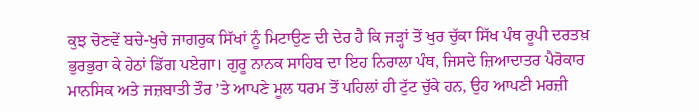ਕੁਝ ਚੋਣਵੇਂ ਬਚੇ-ਖੁਚੇ ਜਾਗਰੁਕ ਸਿੱਖਾਂ ਨੂੰ ਮਿਟਾਉਣ ਦੀ ਦੇਰ ਹੈ ਕਿ ਜੜ੍ਹਾਂ ਤੋਂ ਖੁਰ ਚੁੱਕਾ ਸਿੱਖ ਪੰਥ ਰੂਪੀ ਦਰਤਖ਼ ਭੁਰਭੁਰਾ ਕੇ ਹੇਠਾਂ ਡਿੱਗ ਪਏਗਾ। ਗੁਰੂ ਨਾਨਕ ਸਾਹਿਬ ਦਾ ਇਹ ਨਿਰਾਲਾ ਪੰਥ, ਜਿਸਦੇ ਜ਼ਿਆਦਾਤਰ ਪੈਰੋਕਾਰ ਮਾਨਸਿਕ ਅਤੇ ਜਜ਼ਬਾਤੀ ਤੌਰ ’ਤੇ ਆਪਣੇ ਮੂਲ ਧਰਮ ਤੋਂ ਪਹਿਲਾਂ ਹੀ ਟੁੱਟ ਚੁੱਕੇ ਹਨ, ਉਹ ਆਪਣੀ ਮਰਜ਼ੀ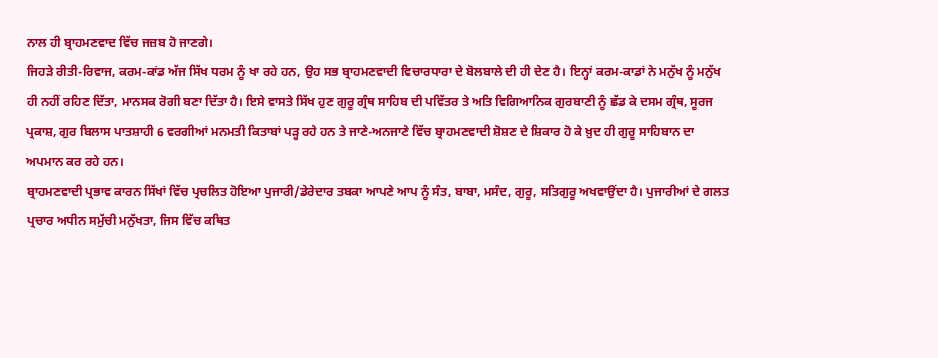ਨਾਲ ਹੀ ਬ੍ਰਾਹਮਣਵਾਦ ਵਿੱਚ ਜਜ਼ਬ ਹੋ ਜਾਣਗੇ।
ਜਿਹੜੇ ਰੀਤੀ-ਰਿਵਾਜ, ਕਰਮ-ਕਾਂਡ ਅੱਜ ਸਿੱਖ ਧਰਮ ਨੂੰ ਖਾ ਰਹੇ ਹਨ, ਉਹ ਸਭ ਬ੍ਰਾਹਮਣਵਾਦੀ ਵਿਚਾਰਧਾਰਾ ਦੇ ਬੋਲਬਾਲੇ ਦੀ ਹੀ ਦੇਣ ਹੈ। ਇਨ੍ਹਾਂ ਕਰਮ-ਕਾਡਾਂ ਨੇ ਮਨੁੱਖ ਨੂੰ ਮਨੁੱਖ ਹੀ ਨਹੀਂ ਰਹਿਣ ਦਿੱਤਾ, ਮਾਨਸਕ ਰੋਗੀ ਬਣਾ ਦਿੱਤਾ ਹੈ। ਇਸੇ ਵਾਸਤੇ ਸਿੱਖ ਹੁਣ ਗੁਰੂ ਗ੍ਰੰਥ ਸਾਹਿਬ ਦੀ ਪਵਿੱਤਰ ਤੇ ਅਤਿ ਵਿਗਿਆਨਿਕ ਗੁਰਬਾਣੀ ਨੂੰ ਛੱਡ ਕੇ ਦਸਮ ਗ੍ਰੰਥ, ਸੂਰਜ ਪ੍ਰਕਾਸ਼, ਗੁਰ ਬਿਲਾਸ ਪਾਤਸ਼ਾਹੀ 6 ਵਰਗੀਆਂ ਮਨਮਤੀ ਕਿਤਾਬਾਂ ਪੜ੍ਹ ਰਹੇ ਹਨ ਤੇ ਜਾਣੇ-ਅਨਜਾਣੇ ਵਿੱਚ ਬ੍ਰਾਹਮਣਵਾਦੀ ਸ਼ੋਸ਼ਣ ਦੇ ਸ਼ਿਕਾਰ ਹੋ ਕੇ ਖ਼ੁਦ ਹੀ ਗੁਰੂ ਸਾਹਿਬਾਨ ਦਾ ਅਪਮਾਨ ਕਰ ਰਹੇ ਹਨ।
ਬ੍ਰਾਹਮਣਵਾਦੀ ਪ੍ਰਭਾਵ ਕਾਰਨ ਸਿੱਖਾਂ ਵਿੱਚ ਪ੍ਰਚਲਿਤ ਹੋਇਆ ਪੁਜਾਰੀ/ਡੇਰੇਦਾਰ ਤਬਕਾ ਆਪਣੇ ਆਪ ਨੂੰ ਸੰਤ, ਬਾਬਾ, ਮਸੰਦ, ਗੁਰੂ, ਸਤਿਗੁਰੂ ਅਖਵਾਉਂਦਾ ਹੈ। ਪੁਜਾਰੀਆਂ ਦੇ ਗਲਤ ਪ੍ਰਚਾਰ ਅਧੀਨ ਸਮੁੱਚੀ ਮਨੁੱਖਤਾ, ਜਿਸ ਵਿੱਚ ਕਥਿਤ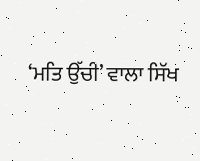‘ਮਤਿ ਉੱਚੀ’ ਵਾਲਾ ਸਿੱਖ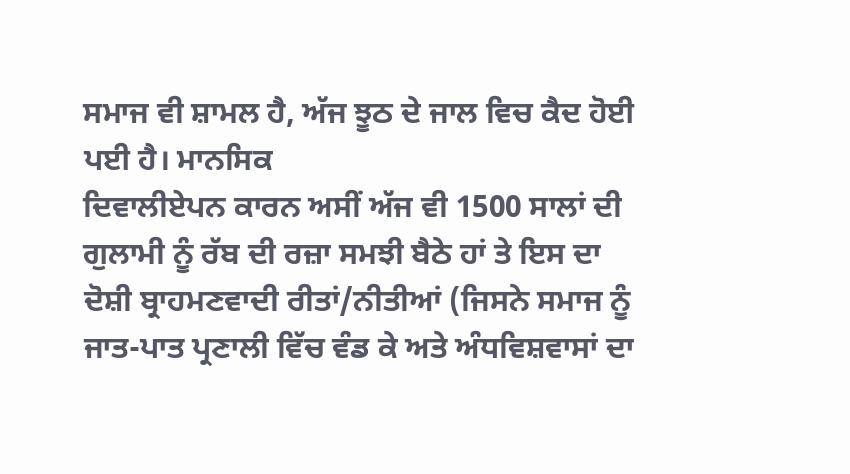ਸਮਾਜ ਵੀ ਸ਼ਾਮਲ ਹੈ, ਅੱਜ ਝੂਠ ਦੇ ਜਾਲ ਵਿਚ ਕੈਦ ਹੋਈ ਪਈ ਹੈ। ਮਾਨਸਿਕ
ਦਿਵਾਲੀਏਪਨ ਕਾਰਨ ਅਸੀਂ ਅੱਜ ਵੀ 1500 ਸਾਲਾਂ ਦੀ ਗੁਲਾਮੀ ਨੂੰ ਰੱਬ ਦੀ ਰਜ਼ਾ ਸਮਝੀ ਬੈਠੇ ਹਾਂ ਤੇ ਇਸ ਦਾ ਦੋਸ਼ੀ ਬ੍ਰਾਹਮਣਵਾਦੀ ਰੀਤਾਂ/ਨੀਤੀਆਂ (ਜਿਸਨੇ ਸਮਾਜ ਨੂੰ ਜਾਤ-ਪਾਤ ਪ੍ਰਣਾਲੀ ਵਿੱਚ ਵੰਡ ਕੇ ਅਤੇ ਅੰਧਵਿਸ਼ਵਾਸਾਂ ਦਾ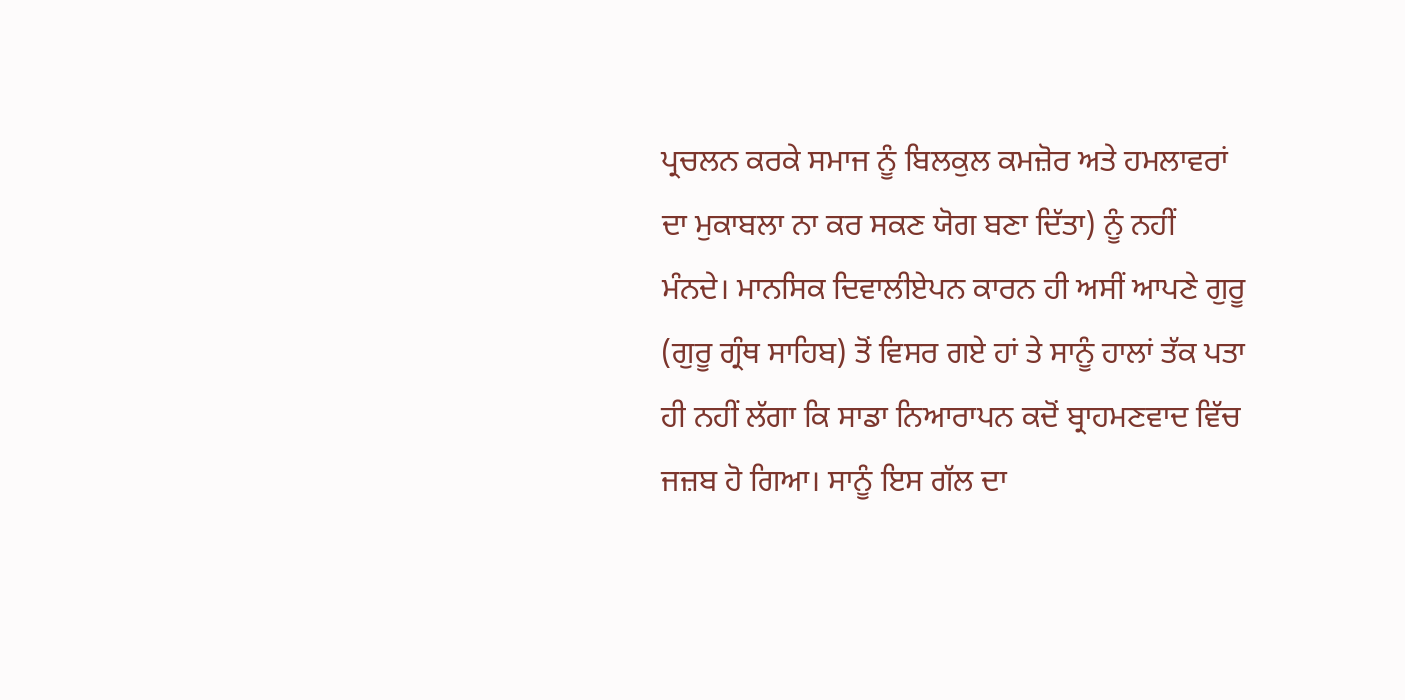ਪ੍ਰਚਲਨ ਕਰਕੇ ਸਮਾਜ ਨੂੰ ਬਿਲਕੁਲ ਕਮਜ਼ੋਰ ਅਤੇ ਹਮਲਾਵਰਾਂ ਦਾ ਮੁਕਾਬਲਾ ਨਾ ਕਰ ਸਕਣ ਯੋਗ ਬਣਾ ਦਿੱਤਾ) ਨੂੰ ਨਹੀਂ ਮੰਨਦੇ। ਮਾਨਸਿਕ ਦਿਵਾਲੀਏਪਨ ਕਾਰਨ ਹੀ ਅਸੀਂ ਆਪਣੇ ਗੁਰੂ (ਗੁਰੂ ਗ੍ਰੰਥ ਸਾਹਿਬ) ਤੋਂ ਵਿਸਰ ਗਏ ਹਾਂ ਤੇ ਸਾਨੂੰ ਹਾਲਾਂ ਤੱਕ ਪਤਾ ਹੀ ਨਹੀਂ ਲੱਗਾ ਕਿ ਸਾਡਾ ਨਿਆਰਾਪਨ ਕਦੋਂ ਬ੍ਰਾਹਮਣਵਾਦ ਵਿੱਚ ਜਜ਼ਬ ਹੋ ਗਿਆ। ਸਾਨੂੰ ਇਸ ਗੱਲ ਦਾ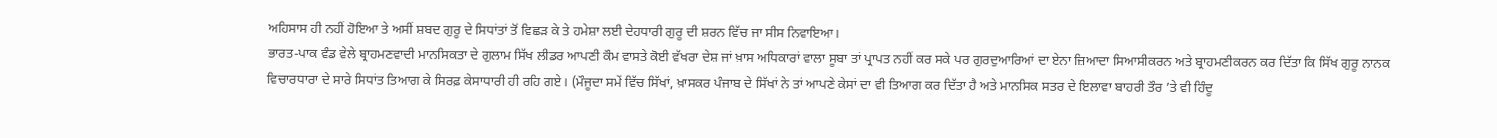ਅਹਿਸਾਸ ਹੀ ਨਹੀਂ ਹੋਇਆ ਤੇ ਅਸੀਂ ਸ਼ਬਦ ਗੁਰੂ ਦੇ ਸਿਧਾਂਤਾਂ ਤੋਂ ਵਿਛੜ ਕੇ ਤੇ ਹਮੇਸ਼ਾ ਲਈ ਦੇਹਧਾਰੀ ਗੁਰੂ ਦੀ ਸ਼ਰਨ ਵਿੱਚ ਜਾ ਸੀਸ ਨਿਵਾਇਆ।
ਭਾਰਤ-ਪਾਕ ਵੰਡ ਵੇਲੇ ਬ੍ਰਾਹਮਣਵਾਦੀ ਮਾਨਸਿਕਤਾ ਦੇ ਗੁਲਾਮ ਸਿੱਖ ਲੀਡਰ ਆਪਣੀ ਕੌਮ ਵਾਸਤੇ ਕੋਈ ਵੱਖਰਾ ਦੇਸ਼ ਜਾਂ ਖ਼ਾਸ ਅਧਿਕਾਰਾਂ ਵਾਲਾ ਸੂਬਾ ਤਾਂ ਪ੍ਰਾਪਤ ਨਹੀਂ ਕਰ ਸਕੇ ਪਰ ਗੁਰਦੁਆਰਿਆਂ ਦਾ ਏਨਾ ਜ਼ਿਆਦਾ ਸਿਆਸੀਕਰਨ ਅਤੇ ਬ੍ਰਾਹਮਣੀਕਰਨ ਕਰ ਦਿੱਤਾ ਕਿ ਸਿੱਖ ਗੁਰੂ ਨਾਨਕ ਵਿਚਾਰਧਾਰਾ ਦੇ ਸਾਰੇ ਸਿਧਾਂਤ ਤਿਆਗ ਕੇ ਸਿਰਫ਼ ਕੇਸਾਧਾਰੀ ਹੀ ਰਹਿ ਗਏ। (ਮੌਜੂਦਾ ਸਮੇਂ ਵਿੱਚ ਸਿੱਖਾਂ, ਖ਼ਾਸਕਰ ਪੰਜਾਬ ਦੇ ਸਿੱਖਾਂ ਨੇ ਤਾਂ ਆਪਣੇ ਕੇਸਾਂ ਦਾ ਵੀ ਤਿਆਗ ਕਰ ਦਿੱਤਾ ਹੈ ਅਤੇ ਮਾਨਸਿਕ ਸਤਰ ਦੇ ਇਲਾਵਾ ਬਾਹਰੀ ਤੌਰ ’ਤੇ ਵੀ ਹਿੰਦੂ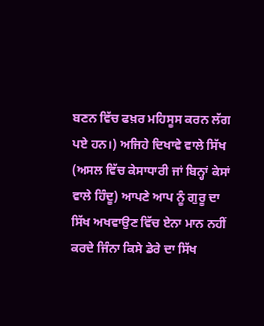ਬਣਨ ਵਿੱਚ ਫਖ਼ਰ ਮਹਿਸੂਸ ਕਰਨ ਲੱਗ ਪਏ ਹਨ।) ਅਜਿਹੇ ਦਿਖਾਵੇ ਵਾਲੇ ਸਿੱਖ (ਅਸਲ ਵਿੱਚ ਕੇਸਾਧਾਰੀ ਜਾਂ ਬਿਨ੍ਹਾਂ ਕੇਸਾਂ ਵਾਲੇ ਹਿੰਦੂ) ਆਪਣੇ ਆਪ ਨੂੰ ਗੁਰੂ ਦਾ ਸਿੱਖ ਅਖਵਾਉਣ ਵਿੱਚ ਏਨਾ ਮਾਨ ਨਹੀਂ ਕਰਦੇ ਜਿੰਨਾ ਕਿਸੇ ਡੇਰੇ ਦਾ ਸਿੱਖ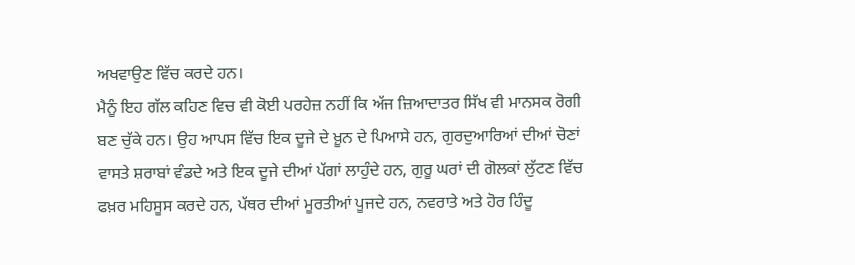ਅਖਵਾਉਣ ਵਿੱਚ ਕਰਦੇ ਹਨ।
ਮੈਨੂੰ ਇਹ ਗੱਲ ਕਹਿਣ ਵਿਚ ਵੀ ਕੋਈ ਪਰਹੇਜ਼ ਨਹੀਂ ਕਿ ਅੱਜ ਜ਼ਿਆਦਾਤਰ ਸਿੱਖ ਵੀ ਮਾਨਸਕ ਰੋਗੀ ਬਣ ਚੁੱਕੇ ਹਨ। ਉਹ ਆਪਸ ਵਿੱਚ ਇਕ ਦੂਜੇ ਦੇ ਖ਼ੂਨ ਦੇ ਪਿਆਸੇ ਹਨ, ਗੁਰਦੁਆਰਿਆਂ ਦੀਆਂ ਚੋਣਾਂ ਵਾਸਤੇ ਸ਼ਰਾਬਾਂ ਵੰਡਦੇ ਅਤੇ ਇਕ ਦੂਜੇ ਦੀਆਂ ਪੱਗਾਂ ਲਾਹੁੰਦੇ ਹਨ, ਗੁਰੂ ਘਰਾਂ ਦੀ ਗੋਲਕਾਂ ਲੁੱਟਣ ਵਿੱਚ ਫਖ਼ਰ ਮਹਿਸੂਸ ਕਰਦੇ ਹਨ, ਪੱਥਰ ਦੀਆਂ ਮੂਰਤੀਆਂ ਪੂਜਦੇ ਹਨ, ਨਵਰਾਤੇ ਅਤੇ ਹੋਰ ਹਿੰਦੂ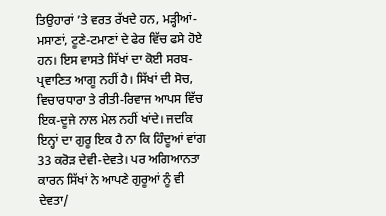ਤਿਉਹਾਰਾਂ ’ਤੇ ਵਰਤ ਰੱਖਦੇ ਹਨ, ਮੜ੍ਹੀਆਂ-ਮਸਾਣਾਂ, ਟੂਣੇ-ਟਮਾਣਾਂ ਦੇ ਫੇਰ ਵਿੱਚ ਫਸੇ ਹੋਏ ਹਨ। ਇਸ ਵਾਸਤੇ ਸਿੱਖਾਂ ਦਾ ਕੋਈ ਸਰਬ-ਪ੍ਰਵਾਣਿਤ ਆਗੂ ਨਹੀਂ ਹੈ। ਸਿੱਖਾਂ ਦੀ ਸੋਚ, ਵਿਚਾਰਧਾਰਾ ਤੇ ਰੀਤੀ-ਰਿਵਾਜ ਆਪਸ ਵਿੱਚ ਇਕ-ਦੂਜੇ ਨਾਲ ਮੇਲ ਨਹੀਂ ਖਾਂਦੇ। ਜਦਕਿ ਇਨ੍ਹਾਂ ਦਾ ਗੁਰੂ ਇਕ ਹੈ ਨਾ ਕਿ ਹਿੰਦੂਆਂ ਵਾਂਗ 33 ਕਰੋੜ ਦੇਵੀ-ਦੇਵਤੇ। ਪਰ ਅਗਿਆਨਤਾ ਕਾਰਨ ਸਿੱਖਾਂ ਨੇ ਆਪਣੇ ਗੁਰੂਆਂ ਨੂੰ ਵੀ ਦੇਵਤਾ/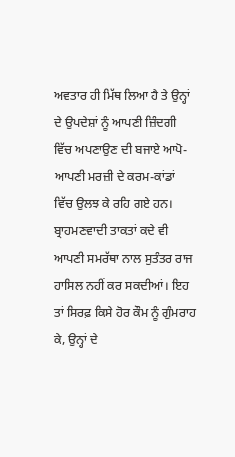ਅਵਤਾਰ ਹੀ ਮਿੱਥ ਲਿਆ ਹੈ ਤੇ ਉਨ੍ਹਾਂ ਦੇ ਉਪਦੇਸ਼ਾਂ ਨੂੰ ਆਪਣੀ ਜ਼ਿੰਦਗੀ ਵਿੱਚ ਅਪਣਾਉਣ ਦੀ ਬਜਾਏ ਆਪੋ-ਆਪਣੀ ਮਰਜ਼ੀ ਦੇ ਕਰਮ-ਕਾਂਡਾਂ ਵਿੱਚ ਉਲਝ ਕੇ ਰਹਿ ਗਏ ਹਨ।
ਬ੍ਰਾਹਮਣਵਾਦੀ ਤਾਕਤਾਂ ਕਦੇ ਵੀ ਆਪਣੀ ਸਮਰੱਥਾ ਨਾਲ ਸੁਤੰਤਰ ਰਾਜ ਹਾਸਿਲ ਨਹੀਂ ਕਰ ਸਕਦੀਆਂ। ਇਹ ਤਾਂ ਸਿਰਫ਼ ਕਿਸੇ ਹੋਰ ਕੌਮ ਨੂੰ ਗੁੰਮਰਾਹ ਕੇ, ਉਨ੍ਹਾਂ ਦੇ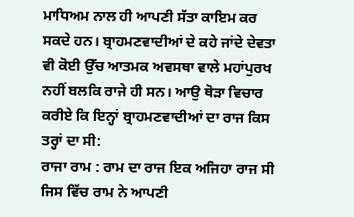ਮਾਧਿਅਮ ਨਾਲ ਹੀ ਆਪਣੀ ਸੱਤਾ ਕਾਇਮ ਕਰ ਸਕਦੇ ਹਨ। ਬ੍ਰਾਹਮਣਵਾਦੀਆਂ ਦੇ ਕਹੇ ਜਾਂਦੇ ਦੇਵਤਾ ਵੀ ਕੋਈ ਉੱਚ ਆਤਮਕ ਅਵਸਥਾ ਵਾਲੇ ਮਹਾਂਪੁਰਖ ਨਹੀਂ ਬਲਕਿ ਰਾਜੇ ਹੀ ਸਨ। ਆਉ ਥੋੜਾ ਵਿਚਾਰ ਕਰੀਏ ਕਿ ਇਨ੍ਹਾਂ ਬ੍ਰਾਹਮਣਵਾਦੀਆਂ ਦਾ ਰਾਜ ਕਿਸ ਤਰ੍ਹਾਂ ਦਾ ਸੀ:
ਰਾਜਾ ਰਾਮ : ਰਾਮ ਦਾ ਰਾਜ ਇਕ ਅਜਿਹਾ ਰਾਜ ਸੀ ਜਿਸ ਵਿੱਚ ਰਾਮ ਨੇ ਆਪਣੀ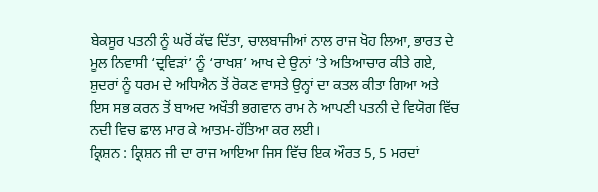ਬੇਕਸੂਰ ਪਤਨੀ ਨੂੰ ਘਰੋਂ ਕੱਢ ਦਿੱਤਾ, ਚਾਲਬਾਜੀਆਂ ਨਾਲ ਰਾਜ ਖੋਹ ਲਿਆ, ਭਾਰਤ ਦੇ ਮੂਲ ਨਿਵਾਸੀ ‘ਦ੍ਰਵਿੜਾਂ’ ਨੂੰ ‘ਰਾਖਸ਼’ ਆਖ ਦੇ ਉਨਾਂ ’ਤੇ ਅਤਿਆਚਾਰ ਕੀਤੇ ਗਏ, ਸ਼ੁਦਰਾਂ ਨੂੰ ਧਰਮ ਦੇ ਅਧਿਐਨ ਤੋਂ ਰੋਕਣ ਵਾਸਤੇ ਉਨ੍ਹਾਂ ਦਾ ਕਤਲ ਕੀਤਾ ਗਿਆ ਅਤੇ ਇਸ ਸਭ ਕਰਨ ਤੋਂ ਬਾਅਦ ਅਖੌਤੀ ਭਗਵਾਨ ਰਾਮ ਨੇ ਆਪਣੀ ਪਤਨੀ ਦੇ ਵਿਯੋਗ ਵਿੱਚ ਨਦੀ ਵਿਚ ਛਾਲ ਮਾਰ ਕੇ ਆਤਮ-ਹੱਤਿਆ ਕਰ ਲਈ।
ਕ੍ਰਿਸ਼ਨ : ਕ੍ਰਿਸ਼ਨ ਜੀ ਦਾ ਰਾਜ ਆਇਆ ਜਿਸ ਵਿੱਚ ਇਕ ਔਰਤ 5, 5 ਮਰਦਾਂ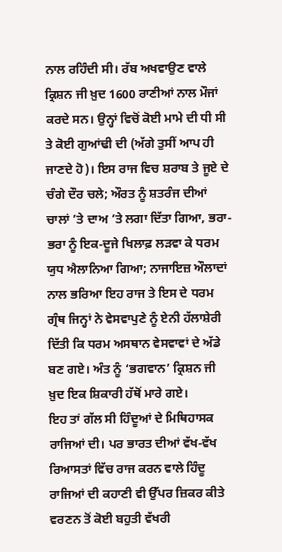ਨਾਲ ਰਹਿੰਦੀ ਸੀ। ਰੱਬ ਅਖਵਾਉਣ ਵਾਲੇ ਕ੍ਰਿਸ਼ਨ ਜੀ ਖ਼ੁਦ 1600 ਰਾਣੀਆਂ ਨਾਲ ਮੌਜਾਂ ਕਰਦੇ ਸਨ। ਉਨ੍ਹਾਂ ਵਿਚੋਂ ਕੋਈ ਮਾਮੇ ਦੀ ਧੀ ਸੀ ਤੇ ਕੋਈ ਗੁਆਂਢੀ ਦੀ (ਅੱਗੇ ਤੁਸੀਂ ਆਪ ਹੀ ਜਾਣਦੇ ਹੋ)। ਇਸ ਰਾਜ ਵਿਚ ਸ਼ਰਾਬ ਤੇ ਜੂਏ ਦੇ ਚੰਗੇ ਦੌਰ ਚਲੇ; ਔਰਤ ਨੂੰ ਸ਼ਤਰੰਜ ਦੀਆਂ ਚਾਲਾਂ ’ਤੇ ਦਾਅ ’ਤੇ ਲਗਾ ਦਿੱਤਾ ਗਿਆ, ਭਰਾ-ਭਰਾ ਨੂੰ ਇਕ-ਦੂਜੇ ਖਿਲਾਫ਼ ਲੜਵਾ ਕੇ ਧਰਮ ਯੁਧ ਐਲਾਨਿਆ ਗਿਆ; ਨਾਜਾਇਜ਼ ਔਲਾਦਾਂ ਨਾਲ ਭਰਿਆ ਇਹ ਰਾਜ ਤੇ ਇਸ ਦੇ ਧਰਮ ਗ੍ਰੰਥ ਜਿਨ੍ਹਾਂ ਨੇ ਵੇਸਵਾਪੁਣੇ ਨੂੰ ਏਨੀ ਹੱਲਾਸ਼ੇਰੀ ਦਿੱਤੀ ਕਿ ਧਰਮ ਅਸਥਾਨ ਵੇਸਵਾਵਾਂ ਦੇ ਅੱਡੇ ਬਣ ਗਏ। ਅੰਤ ਨੂੰ ‘ਭਗਵਾਨ’ ਕ੍ਰਿਸ਼ਨ ਜੀ ਖ਼ੁਦ ਇਕ ਸ਼ਿਕਾਰੀ ਹੱਥੋਂ ਮਾਰੇ ਗਏ।
ਇਹ ਤਾਂ ਗੱਲ ਸੀ ਹਿੰਦੂਆਂ ਦੇ ਮਿਥਿਹਾਸਕ ਰਾਜਿਆਂ ਦੀ। ਪਰ ਭਾਰਤ ਦੀਆਂ ਵੱਖ-ਵੱਖ ਰਿਆਸਤਾਂ ਵਿੱਚ ਰਾਜ ਕਰਨ ਵਾਲੇ ਹਿੰਦੂ ਰਾਜਿਆਂ ਦੀ ਕਹਾਣੀ ਵੀ ਉੱਪਰ ਜ਼ਿਕਰ ਕੀਤੇ ਵਰਣਨ ਤੋਂ ਕੋਈ ਬਹੁਤੀ ਵੱਖਰੀ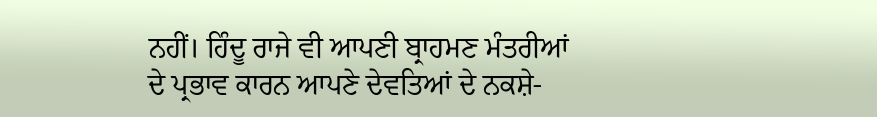ਨਹੀਂ। ਹਿੰਦੂ ਰਾਜੇ ਵੀ ਆਪਣੀ ਬ੍ਰਾਹਮਣ ਮੰਤਰੀਆਂ ਦੇ ਪ੍ਰਭਾਵ ਕਾਰਨ ਆਪਣੇ ਦੇਵਤਿਆਂ ਦੇ ਨਕਸ਼ੇ-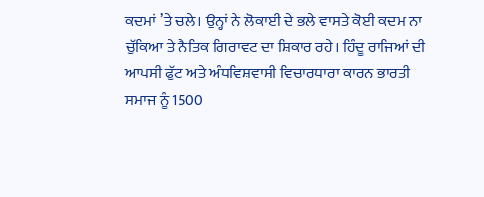ਕਦਮਾਂ ’ਤੇ ਚਲੇ। ਉਨ੍ਹਾਂ ਨੇ ਲੋਕਾਈ ਦੇ ਭਲੇ ਵਾਸਤੇ ਕੋਈ ਕਦਮ ਨਾ ਚੁੱਕਿਆ ਤੇ ਨੈਤਿਕ ਗਿਰਾਵਟ ਦਾ ਸ਼ਿਕਾਰ ਰਹੇ। ਹਿੰਦੂ ਰਾਜਿਆਂ ਦੀ ਆਪਸੀ ਫੁੱਟ ਅਤੇ ਅੰਧਵਿਸ਼ਵਾਸੀ ਵਿਚਾਰਧਾਰਾ ਕਾਰਨ ਭਾਰਤੀ ਸਮਾਜ ਨੂੰ 1500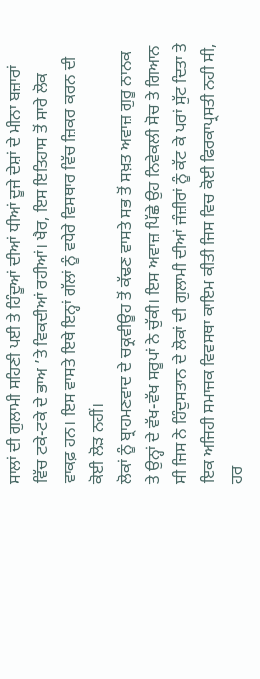ਸਾਲਾਂ ਦੀ ਗੁਲਾਮੀ ਸਹਿਣੀ ਪਈ ਤੇ ਹਿੰਦੂਆਂ ਦੀਆਂ ਧੀਆਂ ਦੂਜੇ ਦੇਸ਼ਾਂ ਦੇ ਮੀਨਾ ਬਜ਼ਾਰਾਂ ਵਿੱਚ ਟਕੇ-ਟਕੇ ਦੇ ਭਾਅ ’ਤੇ ਵਿਕਦੀਆਂ ਰਹੀਆਂ। ਖੈਰ, ਇਸ ਇਤਿਹਾਸ ਤੋਂ ਸਾਰੇ ਲੋਕ ਵਾਕਫ਼ ਹਨ। ਇਸ ਵਾਸਤੇ ਇਥੇ ਇਨ੍ਹਾਂ ਗੱਲਾਂ ਨੂੰ ਵਧੇਰੇ ਵਿਸਥਾਰ ਵਿੱਚ ਜ਼ਿਕਰ ਕਰਨ ਦੀ ਕੋਈ ਲੋੜ ਨਹੀਂ।
ਲੋਕਾਂ ਨੂੰ ਬ੍ਰਾਹਮਣਵਾਦ ਦੇ ਚਕ੍ਰਵੀਊਹ ਤੋਂ ਕੱਢਣ ਵਾਸਤੇ ਸਭ ਤੋਂ ਸਖ਼ਤ ਅਵਾਜ਼ ਗੁਰੂ ਨਾਨਕ ਤੇ ਉਨ੍ਹਾਂ ਦੇ ਵੱਖ-ਵੱਖ ਸਰੂਪਾਂ ਨੇ ਚੁੱਕੀ। ਇਸ ਅਵਾਜ਼ ਪਿੱਛੇ ਉਹ ਨਿਵੇਕਲੀ ਸੋਚ ਤੇ ਗਿਆਨ ਸੀ ਜਿਸ ਨੇ ਹਿੰਦੁਸਤਾਨ ਦੇ ਲੋਕਾਂ ਦੀ ਗੁਲਾਮੀ ਦੀਆਂ ਜੰਜ਼ੀਰਾਂ ਨੂੰ ਕੱਟ ਕੇ ਪਰਾਂ ਸੁੱਟ ਦਿਤਾ ਤੇ ਇਕ ਅਜਿਹੀ ਸਮਾਜਕ ਵਿਵਸਥਾ ਕਾਇਮ ਕੀਤੀ ਜਿਸ ਵਿਚ ਕੋਈ ਫਿਰਕਾਪ੍ਰਸਤੀ ਨਹੀ ਸੀ, ਹਰ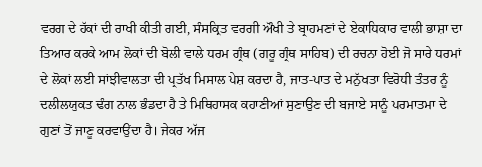ਵਰਗ ਦੇ ਹੱਕਾਂ ਦੀ ਰਾਖੀ ਕੀਤੀ ਗਈ, ਸੰਸਕ੍ਰਿਤ ਵਰਗੀ ਔਖੀ ਤੇ ਬ੍ਰਾਹਮਣਾਂ ਦੇ ਏਕਾਧਿਕਾਰ ਵਾਲੀ ਭਾਸ਼ਾ ਦਾ ਤਿਆਰ ਕਰਕੇ ਆਮ ਲੋਕਾਂ ਦੀ ਬੋਲੀ ਵਾਲੇ ਧਰਮ ਗ੍ਰੰਥ (ਗਰੂ ਗ੍ਰੰਥ ਸਾਹਿਬ) ਦੀ ਰਚਨਾ ਹੋਈ ਜੋ ਸਾਰੇ ਧਰਮਾਂ ਦੇ ਲੋਕਾਂ ਲਈ ਸਾਂਝੀਵਾਲਤਾ ਦੀ ਪ੍ਰਤੱਖ ਮਿਸਾਲ ਪੇਸ਼ ਕਰਦਾ ਹੈ, ਜਾਤ-ਪਾਤ ਦੇ ਮਨੁੱਖਤਾ ਵਿਰੋਧੀ ਤੰਤਰ ਨੂੰ ਦਲੀਲਯੁਕਤ ਢੰਗ ਨਾਲ ਭੰਡਦਾ ਹੈ ਤੇ ਮਿਥਿਹਾਸਕ ਕਹਾਣੀਆਂ ਸੁਣਾਉਣ ਦੀ ਬਜਾਏ ਸਾਨੂੰ ਪਰਮਾਤਮਾ ਦੇ ਗੁਣਾਂ ਤੋਂ ਜਾਣੂ ਕਰਵਾਉਂਦਾ ਹੈ। ਜੇਕਰ ਅੱਜ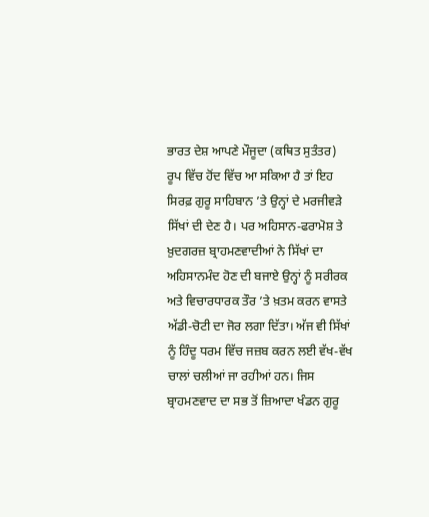ਭਾਰਤ ਦੇਸ਼ ਆਪਣੇ ਮੌਜੂਦਾ (ਕਥਿਤ ਸੁਤੰਤਰ) ਰੂਪ ਵਿੱਚ ਹੋਂਦ ਵਿੱਚ ਆ ਸਕਿਆ ਹੈ ਤਾਂ ਇਹ ਸਿਰਫ਼ ਗੁਰੂ ਸਾਹਿਬਾਨ ’ਤੇ ਉਨ੍ਹਾਂ ਦੇ ਮਰਜੀਵੜੇ ਸਿੱਖਾਂ ਦੀ ਦੇਣ ਹੈ। ਪਰ ਅਹਿਸਾਨ-ਫਰਾਮੋਸ਼ ਤੇ ਖ਼ੁਦਗਰਜ਼ ਬ੍ਰਾਹਮਣਵਾਦੀਆਂ ਨੇ ਸਿੱਖਾਂ ਦਾ ਅਹਿਸਾਨਮੰਦ ਹੋਣ ਦੀ ਬਜਾਏ ਉਨ੍ਹਾਂ ਨੂੰ ਸਰੀਰਕ ਅਤੇ ਵਿਚਾਰਧਾਰਕ ਤੌਰ ’ਤੇ ਖ਼ਤਮ ਕਰਨ ਵਾਸਤੇ ਅੱਡੀ-ਚੋਟੀ ਦਾ ਜੋਰ ਲਗਾ ਦਿੱਤਾ। ਅੱਜ ਵੀ ਸਿੱਖਾਂ ਨੂੰ ਹਿੰਦੂ ਧਰਮ ਵਿੱਚ ਜਜ਼ਬ ਕਰਨ ਲਈ ਵੱਖ-ਵੱਖ ਚਾਲਾਂ ਚਲੀਆਂ ਜਾ ਰਹੀਆਂ ਹਨ। ਜਿਸ ਬ੍ਰਾਹਮਣਵਾਦ ਦਾ ਸਭ ਤੋਂ ਜ਼ਿਆਦਾ ਖੰਡਨ ਗੁਰੂ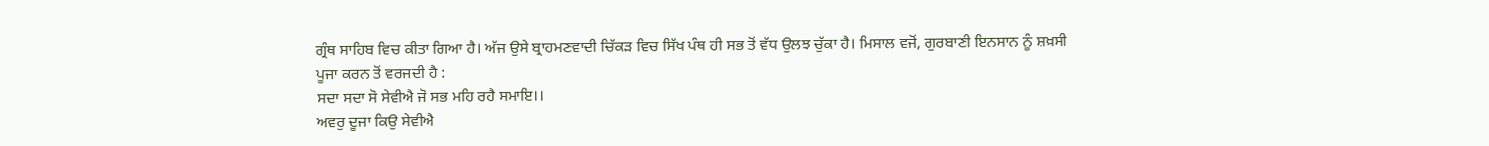ਗ੍ਰੰਥ ਸਾਹਿਬ ਵਿਚ ਕੀਤਾ ਗਿਆ ਹੈ। ਅੱਜ ਉਸੇ ਬ੍ਰਾਹਮਣਵਾਦੀ ਚਿੱਕੜ ਵਿਚ ਸਿੱਖ ਪੰਥ ਹੀ ਸਭ ਤੋਂ ਵੱਧ ਉਲਝ ਚੁੱਕਾ ਹੈ। ਮਿਸਾਲ ਵਜੋਂ, ਗੁਰਬਾਣੀ ਇਨਸਾਨ ਨੂੰ ਸ਼ਖ਼ਸੀ ਪੂਜਾ ਕਰਨ ਤੋਂ ਵਰਜਦੀ ਹੈ :
ਸਦਾ ਸਦਾ ਸੋ ਸੇਵੀਐ ਜੋ ਸਭ ਮਹਿ ਰਹੈ ਸਮਾਇ।।
ਅਵਰੁ ਦੂਜਾ ਕਿਉ ਸੇਵੀਐ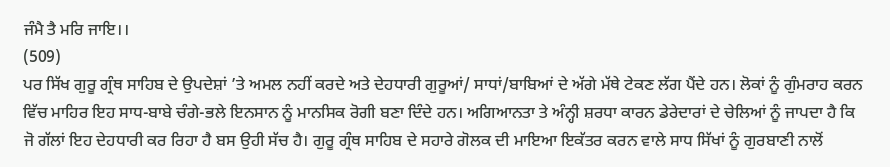ਜੰਮੈ ਤੈ ਮਰਿ ਜਾਇ।।
(509)
ਪਰ ਸਿੱਖ ਗੁਰੂ ਗ੍ਰੰਥ ਸਾਹਿਬ ਦੇ ਉਪਦੇਸ਼ਾਂ ’ਤੇ ਅਮਲ ਨਹੀਂ ਕਰਦੇ ਅਤੇ ਦੇਹਧਾਰੀ ਗੁਰੂਆਂ/ ਸਾਧਾਂ/ਬਾਬਿਆਂ ਦੇ ਅੱਗੇ ਮੱਥੇ ਟੇਕਣ ਲੱਗ ਪੈਂਦੇ ਹਨ। ਲੋਕਾਂ ਨੂੰ ਗੁੰਮਰਾਹ ਕਰਨ ਵਿੱਚ ਮਾਹਿਰ ਇਹ ਸਾਧ-ਬਾਬੇ ਚੰਗੇ-ਭਲੇ ਇਨਸਾਨ ਨੂੰ ਮਾਨਸਿਕ ਰੋਗੀ ਬਣਾ ਦਿੰਦੇ ਹਨ। ਅਗਿਆਨਤਾ ਤੇ ਅੰਨ੍ਹੀ ਸ਼ਰਧਾ ਕਾਰਨ ਡੇਰੇਦਾਰਾਂ ਦੇ ਚੇਲਿਆਂ ਨੂੰ ਜਾਪਦਾ ਹੈ ਕਿ ਜੋ ਗੱਲਾਂ ਇਹ ਦੇਹਧਾਰੀ ਕਰ ਰਿਹਾ ਹੈ ਬਸ ਉਹੀ ਸੱਚ ਹੈ। ਗੁਰੂ ਗ੍ਰੰਥ ਸਾਹਿਬ ਦੇ ਸਹਾਰੇ ਗੋਲਕ ਦੀ ਮਾਇਆ ਇਕੱਤਰ ਕਰਨ ਵਾਲੇ ਸਾਧ ਸਿੱਖਾਂ ਨੂੰ ਗੁਰਬਾਣੀ ਨਾਲੋਂ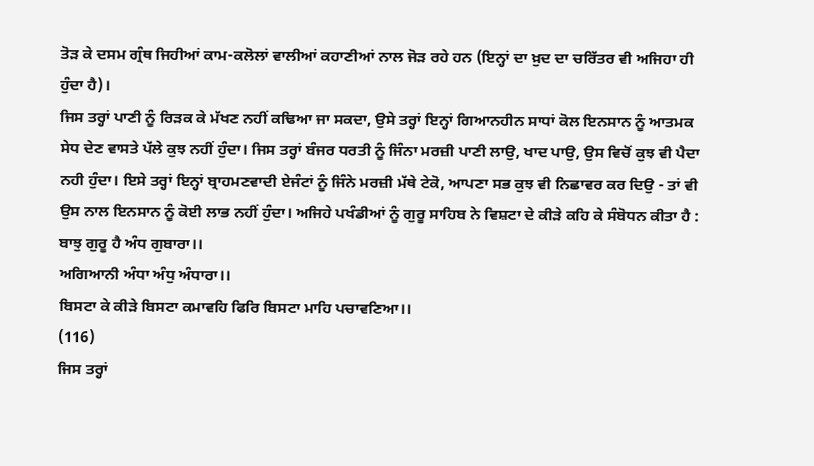ਤੋੜ ਕੇ ਦਸਮ ਗ੍ਰੰਥ ਜਿਹੀਆਂ ਕਾਮ-ਕਲੋਲਾਂ ਵਾਲੀਆਂ ਕਹਾਣੀਆਂ ਨਾਲ ਜੋੜ ਰਹੇ ਹਨ (ਇਨ੍ਹਾਂ ਦਾ ਖ਼ੁਦ ਦਾ ਚਰਿੱਤਰ ਵੀ ਅਜਿਹਾ ਹੀ ਹੁੰਦਾ ਹੈ)।
ਜਿਸ ਤਰ੍ਹਾਂ ਪਾਣੀ ਨੂੰ ਰਿੜਕ ਕੇ ਮੱਖਣ ਨਹੀਂ ਕਢਿਆ ਜਾ ਸਕਦਾ, ਉਸੇ ਤਰ੍ਹਾਂ ਇਨ੍ਹਾਂ ਗਿਆਨਹੀਨ ਸਾਧਾਂ ਕੋਲ ਇਨਸਾਨ ਨੂੰ ਆਤਮਕ ਸੇਧ ਦੇਣ ਵਾਸਤੇ ਪੱਲੇ ਕੁਝ ਨਹੀਂ ਹੁੰਦਾ। ਜਿਸ ਤਰ੍ਹਾਂ ਬੰਜਰ ਧਰਤੀ ਨੂੰ ਜਿੰਨਾ ਮਰਜ਼ੀ ਪਾਣੀ ਲਾਉ, ਖਾਦ ਪਾਉ, ਉਸ ਵਿਚੋਂ ਕੁਝ ਵੀ ਪੈਦਾ ਨਹੀ ਹੁੰਦਾ। ਇਸੇ ਤਰ੍ਹਾਂ ਇਨ੍ਹਾਂ ਬ੍ਰਾਹਮਣਵਾਦੀ ਏਜੰਟਾਂ ਨੂੰ ਜਿੰਨੇ ਮਰਜ਼ੀ ਮੱਥੇ ਟੇਕੋ, ਆਪਣਾ ਸਭ ਕੁਝ ਵੀ ਨਿਛਾਵਰ ਕਰ ਦਿਉ - ਤਾਂ ਵੀ ਉਸ ਨਾਲ ਇਨਸਾਨ ਨੂੰ ਕੋਈ ਲਾਭ ਨਹੀਂ ਹੁੰਦਾ। ਅਜਿਹੇ ਪਖੰਡੀਆਂ ਨੂੰ ਗੁਰੂ ਸਾਹਿਬ ਨੇ ਵਿਸ਼ਟਾ ਦੇ ਕੀੜੇ ਕਹਿ ਕੇ ਸੰਬੋਧਨ ਕੀਤਾ ਹੈ :
ਬਾਝੁ ਗੁਰੂ ਹੈ ਅੰਧ ਗੁਬਾਰਾ।।
ਅਗਿਆਨੀ ਅੰਧਾ ਅੰਧੁ ਅੰਧਾਰਾ।।
ਬਿਸਟਾ ਕੇ ਕੀੜੇ ਬਿਸਟਾ ਕਮਾਵਹਿ ਫਿਰਿ ਬਿਸਟਾ ਮਾਹਿ ਪਚਾਵਣਿਆ।।
(116)
ਜਿਸ ਤਰ੍ਹਾਂ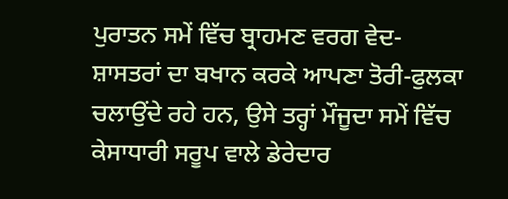ਪੁਰਾਤਨ ਸਮੇਂ ਵਿੱਚ ਬ੍ਰਾਹਮਣ ਵਰਗ ਵੇਦ-ਸ਼ਾਸਤਰਾਂ ਦਾ ਬਖਾਨ ਕਰਕੇ ਆਪਣਾ ਤੋਰੀ-ਫੁਲਕਾ ਚਲਾਉਂਦੇ ਰਹੇ ਹਨ, ਉਸੇ ਤਰ੍ਹਾਂ ਮੌਜੂਦਾ ਸਮੇਂ ਵਿੱਚ ਕੇਸਾਧਾਰੀ ਸਰੂਪ ਵਾਲੇ ਡੇਰੇਦਾਰ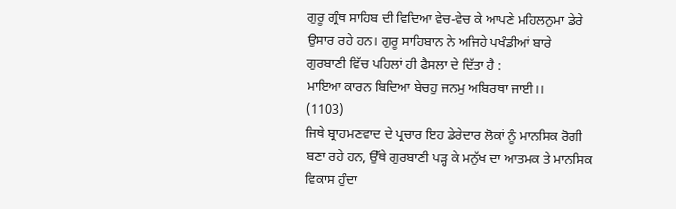ਗੁਰੂ ਗ੍ਰੰਥ ਸਾਹਿਬ ਦੀ ਵਿਦਿਆ ਵੇਚ-ਵੇਚ ਕੇ ਆਪਣੇ ਮਹਿਲਨੁਮਾ ਡੇਰੇ ਉਸਾਰ ਰਹੇ ਹਨ। ਗੁਰੂ ਸਾਹਿਬਾਨ ਨੇ ਅਜਿਹੇ ਪਖੰਡੀਆਂ ਬਾਰੇ ਗੁਰਬਾਣੀ ਵਿੱਚ ਪਹਿਲਾਂ ਹੀ ਫੈਸਲਾ ਦੇ ਦਿੱਤਾ ਹੈ :
ਮਾਇਆ ਕਾਰਨ ਬਿਦਿਆ ਬੇਚਹੁ ਜਨਮੁ ਅਬਿਰਥਾ ਜਾਈ।।
(1103)
ਜਿਥੇ ਬ੍ਰਾਹਮਣਵਾਦ ਦੇ ਪ੍ਰਚਾਰ ਇਹ ਡੇਰੇਦਾਰ ਲੋਕਾਂ ਨੂੰ ਮਾਨਸਿਕ ਰੋਗੀ ਬਣਾ ਰਹੇ ਹਨ, ਉੱਥੇ ਗੁਰਬਾਣੀ ਪੜ੍ਹ ਕੇ ਮਨੁੱਖ ਦਾ ਆਤਮਕ ਤੇ ਮਾਨਸਿਕ ਵਿਕਾਸ ਹੁੰਦਾ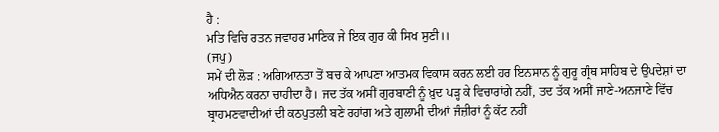ਹੈ :
ਮਤਿ ਵਿਚਿ ਰਤਨ ਜਵਾਹਰ ਮਾਣਿਕ ਜੇ ਇਕ ਗੁਰ ਕੀ ਸਿਖ ਸੁਣੀ।।
(ਜਪੁ)
ਸਮੇਂ ਦੀ ਲੋੜ : ਅਗਿਆਨਤਾ ਤੋਂ ਬਚ ਕੇ ਆਪਣਾ ਆਤਮਕ ਵਿਕਾਸ ਕਰਨ ਲਈ ਹਰ ਇਨਸਾਨ ਨੂੰ ਗੁਰੂ ਗ੍ਰੰਥ ਸਾਹਿਬ ਦੇ ਉਪਦੇਸ਼ਾਂ ਦਾ ਅਧਿਐਨ ਕਰਨਾ ਚਾਹੀਦਾ ਹੈ। ਜਦ ਤੱਕ ਅਸੀਂ ਗੁਰਬਾਣੀ ਨੂੰ ਖ਼ੁਦ ਪੜ੍ਹ ਕੇ ਵਿਚਾਰਾਂਗੇ ਨਹੀਂ, ਤਦ ਤੱਕ ਅਸੀਂ ਜਾਣੇ-ਅਨਜਾਣੇ ਵਿੱਚ ਬ੍ਰਾਹਮਣਵਾਦੀਆਂ ਦੀ ਕਠਪੁਤਲੀ ਬਣੇ ਰਹਾਂਗ ਅਤੇ ਗੁਲਾਮੀ ਦੀਆਂ ਜੰਜ਼ੀਰਾਂ ਨੂੰ ਕੱਟ ਨਹੀਂ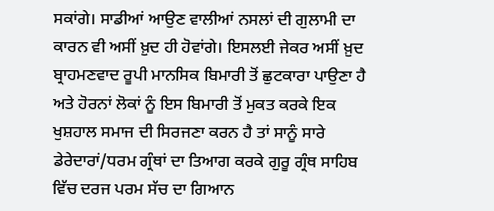ਸਕਾਂਗੇ। ਸਾਡੀਆਂ ਆਉਣ ਵਾਲੀਆਂ ਨਸਲਾਂ ਦੀ ਗੁਲਾਮੀ ਦਾ ਕਾਰਨ ਵੀ ਅਸੀਂ ਖ਼ੁਦ ਹੀ ਹੋਵਾਂਗੇ। ਇਸਲਈ ਜੇਕਰ ਅਸੀਂ ਖ਼ੁਦ ਬ੍ਰਾਹਮਣਵਾਦ ਰੂਪੀ ਮਾਨਸਿਕ ਬਿਮਾਰੀ ਤੋਂ ਛੁਟਕਾਰਾ ਪਾਉਣਾ ਹੈ ਅਤੇ ਹੋਰਨਾਂ ਲੋਕਾਂ ਨੂੰ ਇਸ ਬਿਮਾਰੀ ਤੋਂ ਮੁਕਤ ਕਰਕੇ ਇਕ ਖੁਸ਼ਹਾਲ ਸਮਾਜ ਦੀ ਸਿਰਜਣਾ ਕਰਨ ਹੈ ਤਾਂ ਸਾਨੂੰ ਸਾਰੇ ਡੇਰੇਦਾਰਾਂ/ਧਰਮ ਗ੍ਰੰਥਾਂ ਦਾ ਤਿਆਗ ਕਰਕੇ ਗੁਰੂ ਗ੍ਰੰਥ ਸਾਹਿਬ ਵਿੱਚ ਦਰਜ ਪਰਮ ਸੱਚ ਦਾ ਗਿਆਨ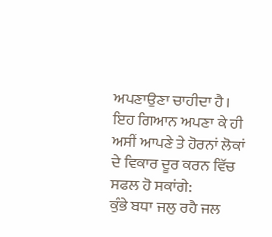ਅਪਣਾਉਣਾ ਚਾਹੀਦਾ ਹੈ। ਇਹ ਗਿਆਨ ਅਪਣਾ ਕੇ ਹੀ ਅਸੀਂ ਆਪਣੇ ਤੇ ਹੋਰਨਾਂ ਲੋਕਾਂ ਦੇ ਵਿਕਾਰ ਦੂਰ ਕਰਨ ਵਿੱਚ ਸਫਲ ਹੋ ਸਕਾਂਗੇ:
ਕੁੰਭੇ ਬਧਾ ਜਲੁ ਰਹੈ ਜਲ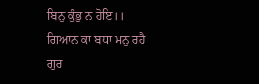ਬਿਨੁ ਕੁੰਭੁ ਨ ਹੋਇ।।
ਗਿਆਨ ਕਾ ਬਧਾ ਮਨੁ ਰਹੈ ਗੁਰ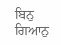ਬਿਨੁ ਗਿਆਨੁ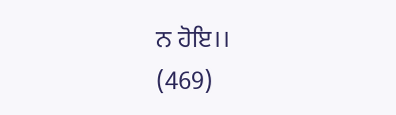ਨ ਹੋਇ।।
(469)